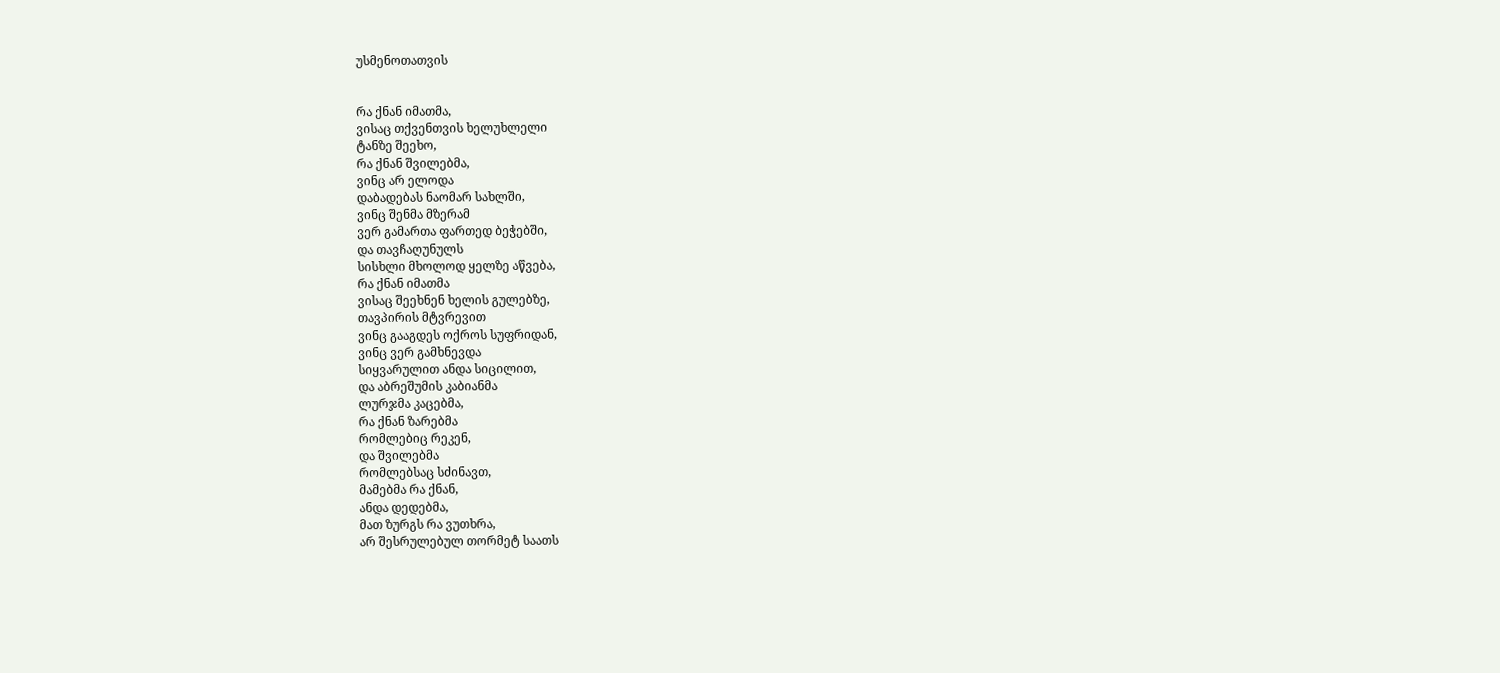უსმენოთათვის


რა ქნან იმათმა,
ვისაც თქვენთვის ხელუხლელი
ტანზე შეეხო,
რა ქნან შვილებმა,
ვინც არ ელოდა
დაბადებას ნაომარ სახლში,
ვინც შენმა მზერამ
ვერ გამართა ფართედ ბეჭებში,
და თავჩაღუნულს
სისხლი მხოლოდ ყელზე აწვება,
რა ქნან იმათმა
ვისაც შეეხნენ ხელის გულებზე,
თავპირის მტვრევით
ვინც გააგდეს ოქროს სუფრიდან,
ვინც ვერ გამხნევდა
სიყვარულით ანდა სიცილით,
და აბრეშუმის კაბიანმა
ლურჯმა კაცებმა,
რა ქნან ზარებმა
რომლებიც რეკენ,
და შვილებმა
რომლებსაც სძინავთ,
მამებმა რა ქნან,
ანდა დედებმა,
მათ ზურგს რა ვუთხრა,
არ შესრულებულ თორმეტ საათს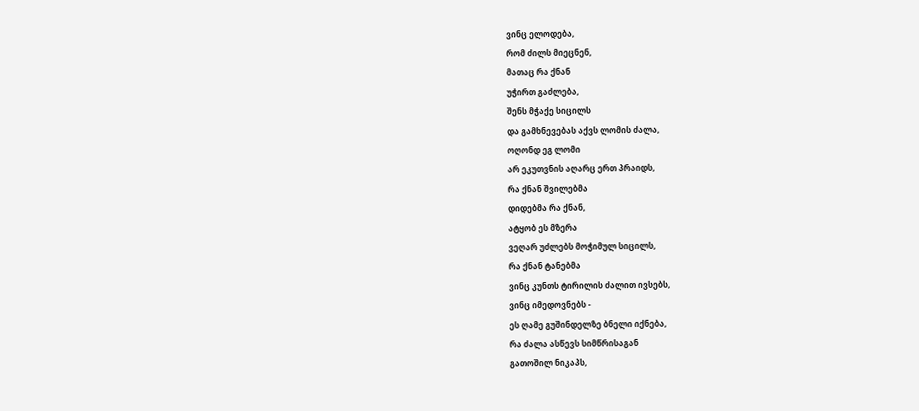ვინც ელოდება,
რომ ძილს მიეცნენ,
მათაც რა ქნან
უჭირთ გაძლება,
შენს მჭაქე სიცილს
და გამხნევებას აქვს ლომის ძალა,
ოღონდ ეგ ლომი
არ ეკუთვნის აღარც ერთ პრაიდს,
რა ქნან შვილებმა
დიდებმა რა ქნან,
ატყობ ეს მზერა
ვეღარ უძლებს მოჭიმულ სიცილს,
რა ქნან ტანებმა
ვინც კუნთს ტირილის ძალით ივსებს,
ვინც იმედოვნებს -
ეს ღამე გუშინდელზე ბნელი იქნება,
რა ძალა ასწევს სიმწრისაგან
გათოშილ ნიკაპს,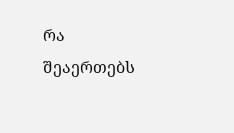რა შეაერთებს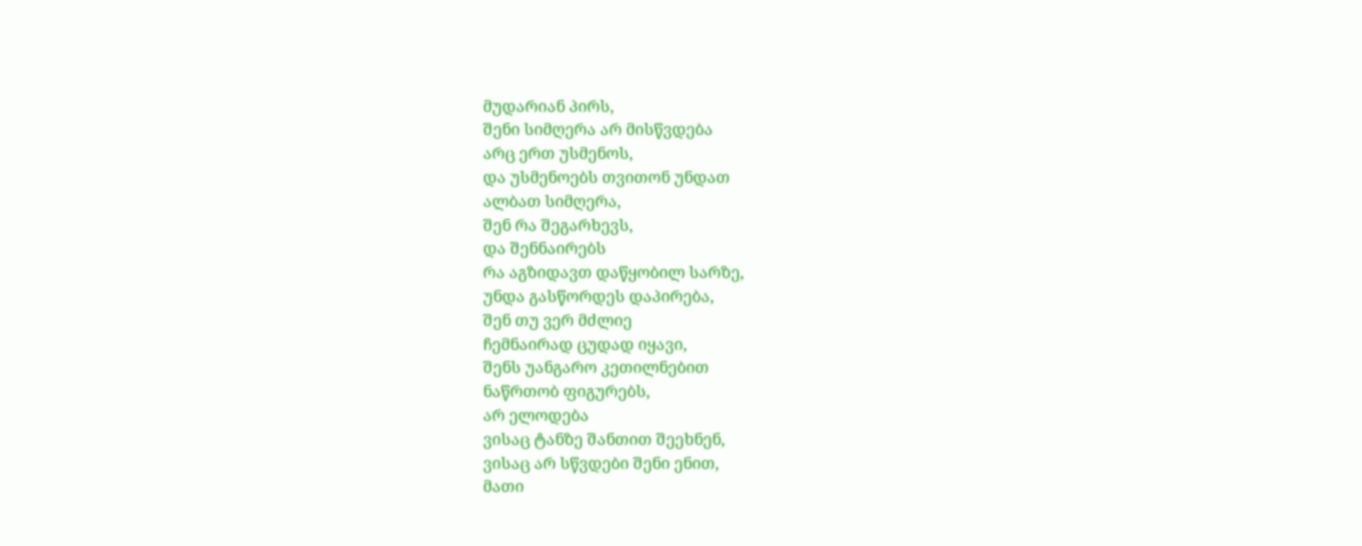მუდარიან პირს,
შენი სიმღერა არ მისწვდება
არც ერთ უსმენოს,
და უსმენოებს თვითონ უნდათ
ალბათ სიმღერა,
შენ რა შეგარხევს,
და შენნაირებს
რა აგზიდავთ დაწყობილ სარზე,
უნდა გასწორდეს დაპირება,
შენ თუ ვერ მძლიე
ჩემნაირად ცუდად იყავი,
შენს უანგარო კეთილნებით
ნაწრთობ ფიგურებს,
არ ელოდება
ვისაც ტანზე შანთით შეეხნენ,
ვისაც არ სწვდები შენი ენით,
მათი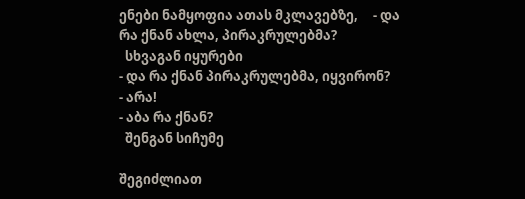ენები ნამყოფია ათას მკლავებზე,     - და რა ქნან ახლა, პირაკრულებმა?
  სხვაგან იყურები
- და რა ქნან პირაკრულებმა, იყვირონ?
- არა!
- აბა რა ქნან?
  შენგან სიჩუმე

შეგიძლიათ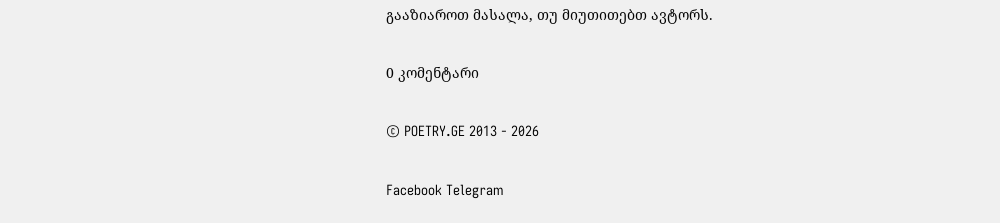გააზიაროთ მასალა, თუ მიუთითებთ ავტორს.

0 კომენტარი

© POETRY.GE 2013 - 2026

Facebook Telegram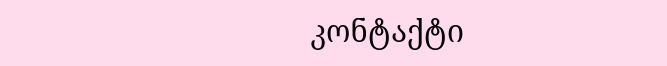კონტაქტი